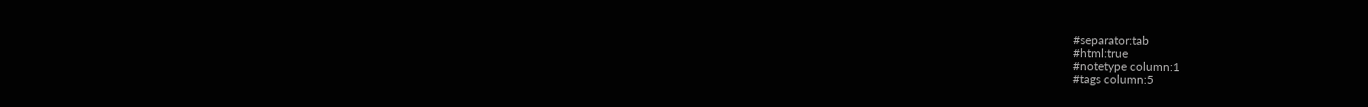#separator:tab
#html:true
#notetype column:1
#tags column:5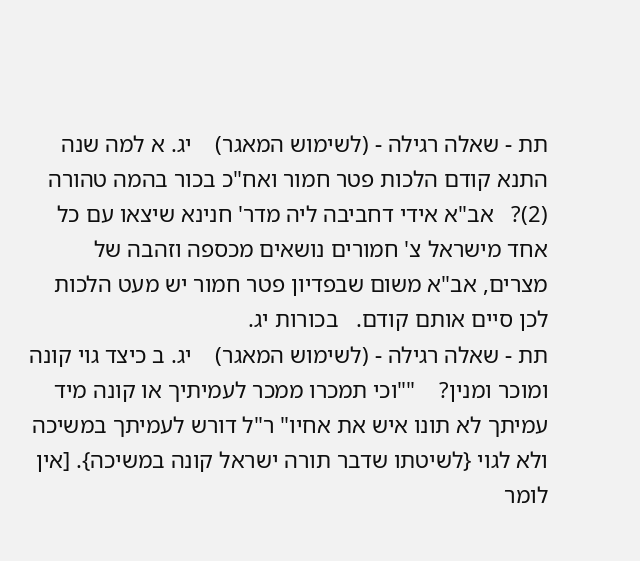תת - שאלה רגילה - (לשימוש המאגר)    יג. א למה שנה התנא קודם הלכות פטר חמור ואח"כ בכור בהמה טהורה (2)?   אב"א אידי דחביבה ליה מדר' חנינא שיצאו עם כל אחד מישראל צ' חמורים נושאים מכספה וזהבה של מצרים, אב"א משום שבפדיון פטר חמור יש מעט הלכות לכן סיים אותם קודם.   בכורות יג.
תת - שאלה רגילה - (לשימוש המאגר)    יג. ב כיצד גוי קונה ומוכר ומנין?    ""וכי תמכרו ממכר לעמיתיך או קונה מיד עמיתך לא תונו איש את אחיו" ר"ל דורש לעמיתך במשיכה ולא לגוי {לשיטתו שדבר תורה ישראל קונה במשיכה}. [אין לומר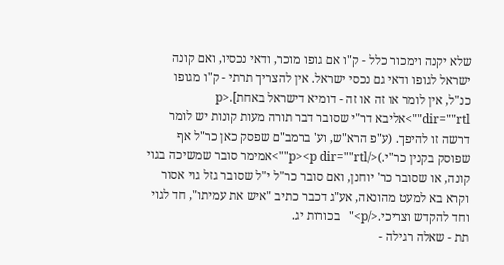שלא יקנה וימכור כלל - ק"ו אם גופו מוכר, ודאי נכסיו, ואם קונה ישראל לגופו ודאי גם נכסי ישראל. אין להצריך תרתי - ק"ו מגופו כנ"ל, אין לומר או זה או זה - דומיא דישראל באחת].<p dir=""rtl"">אליבא דר"י שסובר דבר תורה מעות קונות יש לומר דרשה זו להיפך. (ע"פ הרא"ש, וע' ברמב"ם שפסק כאן כר"ל אף שפוסק בקנין כר"י.)</p><p dir=""rtl"">אמימר סובר שמשיכה בגוי קונה, או שסובר כר' יוחנן, ואם סובר כר"ל י"ל שסובר גזל גוי אסור וקרא בא למעט מהונאה, אע"ג דכבר כתיב "איש את עמיתו", חד לגוי וחד להקדש וצריכי.</p>"   בכורות יג.
תת - שאלה רגילה -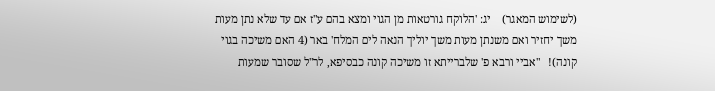(לשימוש המאגר)    יג: 'הלוקח גורטאות מן הגוי ומצא בהם ע"ז אם עד שלא נתן מעות משך יחזיר ואם משנתן מעות משך יוליך הנאה לים המלח' באר (4 האם משיכה בגוי קונה)!   "אביי ורבא פ' שלברייתא זו משיכה קונה כבסיפא, לר"ל שסובר שמעות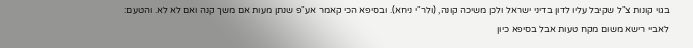בגוי קונות צ"ל שקיבל עליו לדון בדיני ישראל ולכן משיכה קונה, (ולר"י ניחא). ובסיפא הכי קאמר אע"פ שנתן מעות אם משך קנה ואם לא לא. והטעם: לאביי רישא משום מקח טעות אבל בסיפא כיון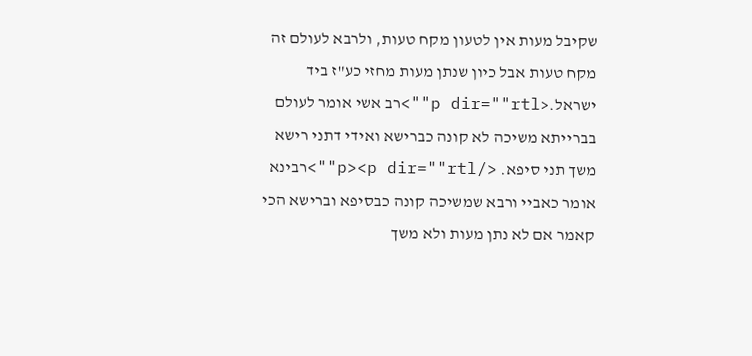שקיבל מעות אין לטעון מקח טעות, ולרבא לעולם זה מקח טעות אבל כיון שנתן מעות מחזי כע"ז ביד ישראל.<p dir=""rtl"">רב אשי אומר לעולם בברייתא משיכה לא קונה כברישא ואידי דתני רישא משך תני סיפא. </p><p dir=""rtl"">רבינא אומר כאביי ורבא שמשיכה קונה כבסיפא וברישא הכי קאמר אם לא נתן מעות ולא משך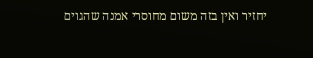יחזיר ואין בזה משום מחוסרי אמנה שהגוים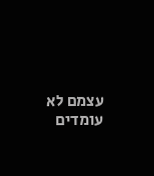עצמם לא עומדים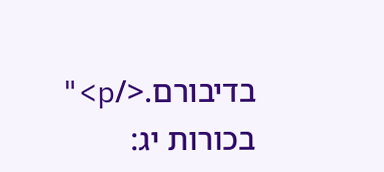בדיבורם.</p>"    בכורות יג: